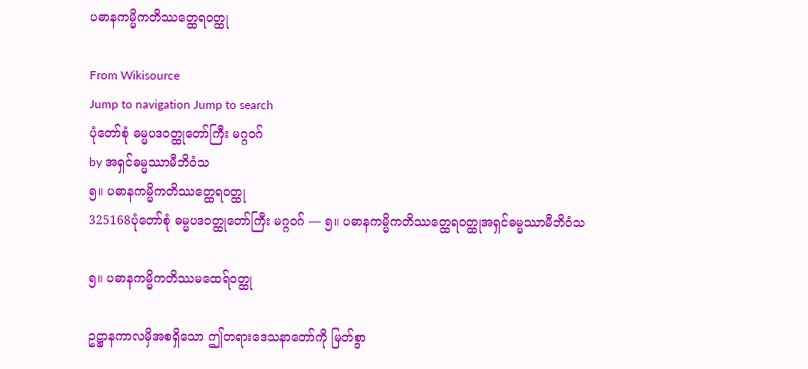ပဓာနကမ္မိကတိဿတ္ထေရဝတ္ထု

From Wikisource
Jump to navigation Jump to search
ပုံတော်စုံ ဓမ္မပဒဝတ္ထုတော်ကြီး မဂ္ဂဝဂ်
by အရှင်ဓမ္မဿာမီဘိဝံသ
၅။ ပဓာနကမ္မိကတိဿတ္ထေရဝတ္ထု
325168ပုံတော်စုံ ဓမ္မပဒဝတ္ထုတော်ကြီး မဂ္ဂဝဂ် — ၅။ ပဓာနကမ္မိကတိဿတ္ထေရဝတ္ထုအရှင်ဓမ္မဿာမီဘိဝံသ

၅။ ပဓာနကမ္မိကတိဿမထေရ်ဝတ္ထု

ဥဋ္ဌာနကာလမှိအစရှိသော ဤတရားဒေသနာတော်ကို မြတ်စွာ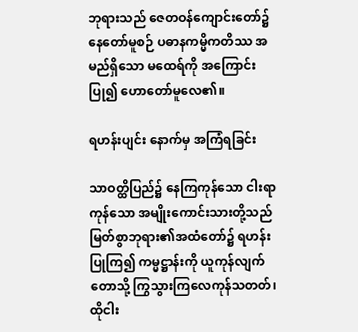ဘုရားသည် ဇေတဝန်ကျောင်းတော်၌ နေတော်မူစဉ် ပဓာနကမ္မိကတိဿ အမည်ရှိသော မထေရ်ကို အကြောင်းပြု၍ ဟောတော်မူလေ၏။

ရဟန်းပျင်း နောက်မှ အကြံရခြင်း

သာဝတ္ထိပြည်၌ နေကြကုန်သော ငါးရာကုန်သော အမျိုးကောင်းသားတို့သည် မြတ်စွာဘုရား၏အထံတော်၌ ရဟန်းပြုကြ၍ ကမ္မဋ္ဌာန်းကို ယူကုန်လျက် တောသို့ ကြွသွားကြလေကုန်သတတ်၊ ထိုငါး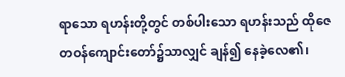ရာသော ရဟန်းတို့တွင် တစ်ပါးသော ရဟန်းသည် ထိုဇေတဝန်ကျောင်းတော်၌သာလျှင် ချန်၍ နေခဲ့လေ၏၊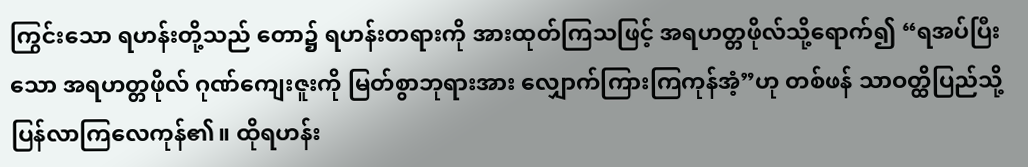ကြွင်းသော ရဟန်းတို့သည် တော၌ ရဟန်းတရားကို အားထုတ်ကြသဖြင့် အရဟတ္တဖိုလ်သို့ရောက်၍ “ရအပ်ပြီးသော အရဟတ္တဖိုလ် ဂုဏ်ကျေးဇူးကို မြတ်စွာဘုရားအား လျှောက်ကြားကြကုန်အံ့”ဟု တစ်ဖန် သာဝတ္ထိပြည်သို့ ပြန်လာကြလေကုန်၏။ ထိုရဟန်း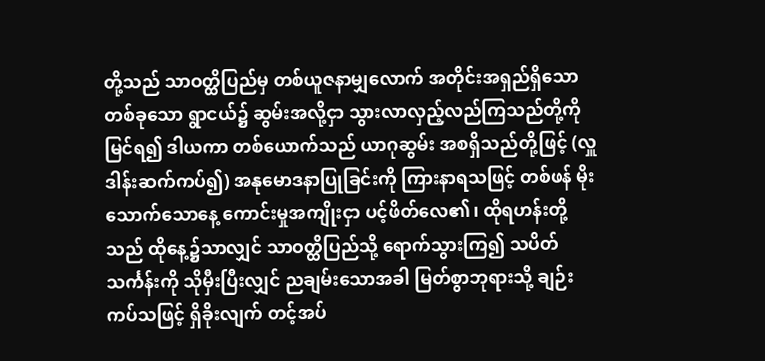တို့သည် သာဝတ္ထိပြည်မှ တစ်ယူဇနာမျှလောက် အတိုင်းအရှည်ရှိသော တစ်ခုသော ရွာငယ်၌ ဆွမ်းအလို့ငှာ သွားလာလှည့်လည်ကြသည်တို့ကို မြင်ရ၍ ဒါယကာ တစ်ယောက်သည် ယာဂုဆွမ်း အစရှိသည်တို့ဖြင့် (လှူဒါန်းဆက်ကပ်၍) အနုမောဒနာပြုခြင်းကို ကြားနာရသဖြင့် တစ်ဖန် မိုးသောက်သောနေ့ ကောင်းမှုအကျိုးငှာ ပင့်ဖိတ်လေ၏၊ ထိုရဟန်းတို့သည် ထိုနေ့၌သာလျှင် သာဝတ္ထိပြည်သို့ ရောက်သွားကြ၍ သပိတ်သင်္ကန်းကို သိုမှီးပြီးလျှင် ညချမ်းသောအခါ မြတ်စွာဘုရားသို့ ချဉ်းကပ်သဖြင့် ရှိခိုးလျက် တင့်အပ်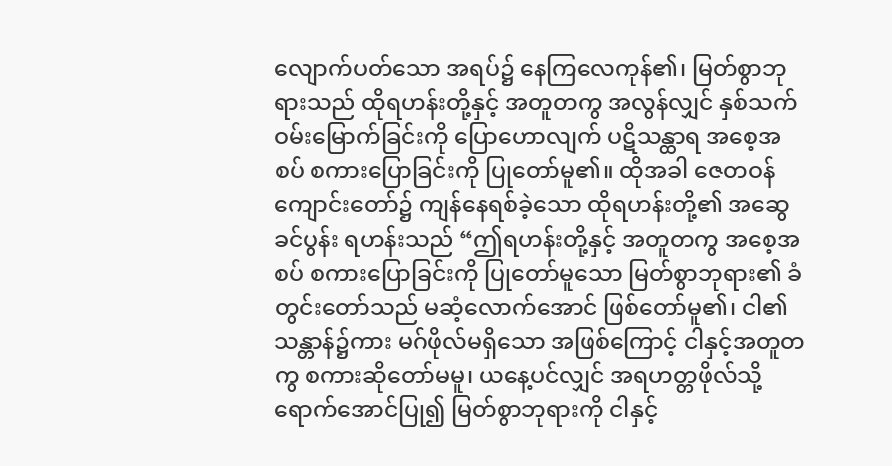လျောက်ပတ်သော အရပ်၌ နေကြလေကုန်၏၊ မြတ်စွာဘုရားသည် ထိုရဟန်းတို့နှင့် အတူတကွ အလွန်လျှင် နှစ်သက်ဝမ်းမြောက်ခြင်းကို ပြောဟောလျက် ပဋိသန္ထာရ အစေ့အစပ် စကားပြောခြင်းကို ပြုတော်မူ၏။ ထိုအခါ ဇေတဝန်ကျောင်းတော်၌ ကျန်နေရစ်ခဲ့သော ထိုရဟန်းတို့၏ အဆွေခင်ပွန်း ရဟန်းသည် “ဤရဟန်းတို့နှင့် အတူတကွ အစေ့အစပ် စကားပြောခြင်းကို ပြုတော်မူသော မြတ်စွာဘုရား၏ ခံတွင်းတော်သည် မဆံ့လောက်အောင် ဖြစ်တော်မူ၏၊ ငါ၏သန္တာန်၌ကား မဂ်ဖိုလ်မရှိသော အဖြစ်ကြောင့် ငါနှင့်အတူတကွ စကားဆိုတော်မမူ၊ ယနေ့ပင်လျှင် အရဟတ္တဖိုလ်သို့ ရောက်အောင်ပြု၍ မြတ်စွာဘုရားကို ငါနှင့်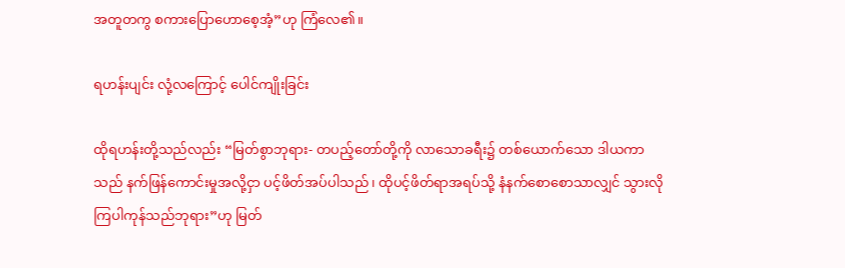အတူတကွ စကားပြောဟောစေ့အံ့”ဟု ကြံလေ၏။

ရဟန်းပျင်း လုံ့လကြောင့် ပေါင်ကျိုးခြင်း

ထိုရဟန်းတို့သည်လည်း “မြတ်စွာဘုရား- တပည့်တော်တို့ကို လာသောခရီး၌ တစ်ယောက်သော ဒါယကာသည် နက်ဖြန်ကောင်းမှုအလို့ငှာ ပင့်ဖိတ်အပ်ပါသည်၊ ထိုပင့်ဖိတ်ရာအရပ်သို့ နံနက်စောစောသာလျှင် သွားလိုကြပါကုန်သည်ဘုရား”ဟု မြတ်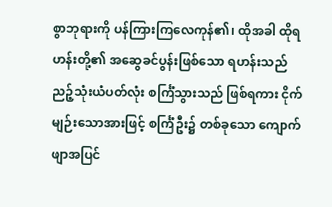စွာဘုရားကို ပန်ကြားကြလေကုန်၏၊ ထိုအခါ ထိုရဟန်းတို့၏ အဆွေခင်ပွန်းဖြစ်သော ရဟန်းသည် ညဉ့်သုံးယံပတ်လုံး စင်္ကြံသွားသည် ဖြစ်ရကား ငိုက်မျဉ်းသောအားဖြင့် စင်္ကြံဦး၌ တစ်ခုသော ကျောက်ဖျာအပြင်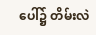ပေါ်၌ တိမ်းလဲ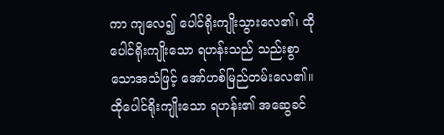ကာ ကျလေ၍ ပေါင်ရိုးကျိုးသွားလေ၏၊ ထိုပေါင်ရိုးကျိုးသော ရဟန်းသည် သည်းစွာသောအသံဖြင့် အော်ဟစ်မြည်တမ်းလေ၏။ ထိုပေါင်ရိုးကျိုးသော ရဟန်း၏ အဆွေခင်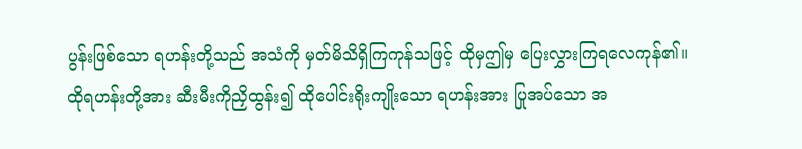ပွန်းဖြစ်သော ရဟန်းတို့သည် အသံကို မှတ်မိသိရှိကြကုန်သဖြင့် ထိုမှဤမှ ပြေးလွှားကြရလေကုန်၏။ ထိုရဟန်းတို့အား ဆီးမီးကိုညှိထွန်း၍ ထိုပေါင်းရိုးကျိုးသော ရဟန်းအား ပြုအပ်သော အ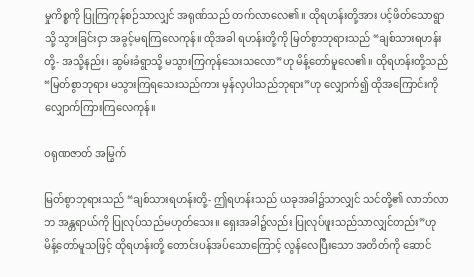မှုကိစ္စကို ပြုကြကုန်စဉ်သာလျှင် အရုဏ်သည် တက်လာလေ၏။ ထိုရဟန်းတို့အား ပင့်ဖိတ်သောရွာသို့ သွားခြင်းငှာ အခွင့်မရကြလေကုန်။ ထိုအခါ ရဟန်းတို့ကို မြတ်စွာဘုရားသည် “ချစ်သားရဟန်းတို့- အသို့နည်း၊ ဆွမ်းခံရွာသို့ မသွားကြကုန်သေးသလော”ဟု မိန့်တော်မူလေ၏။ ထိုရဟန်းတို့သည် “မြတ်စွာဘုရား မသွားကြရသေးသည်ကား မှန်လှပါသည်ဘုရား”ဟု လျှောက်၍ ထိုအကြောင်းကို လျှောက်ကြားကြလေကုန်။

ဝရုဏဇာတ် အမြွက်

မြတ်စွာဘုရားသည် “ချစ်သားရဟန်းတို့- ဤရဟန်းသည် ယခုအခါ၌သာလျှင် သင်တို့၏ လာဘ်လာဘ အန္တရာယ်ကို ပြုလုပ်သည်မဟုတ်သေး။ ရှေးအခါ၌လည်း ပြုလုပ်ဖူးသည်သာလျှင်တည်း”ဟု မိန့်တော်မူသဖြင့် ထိုရဟန်းတို့ တောင်းပန်အပ်သောကြောင့် လွန်လေပြီးသော အတိတ်ကို ဆောင်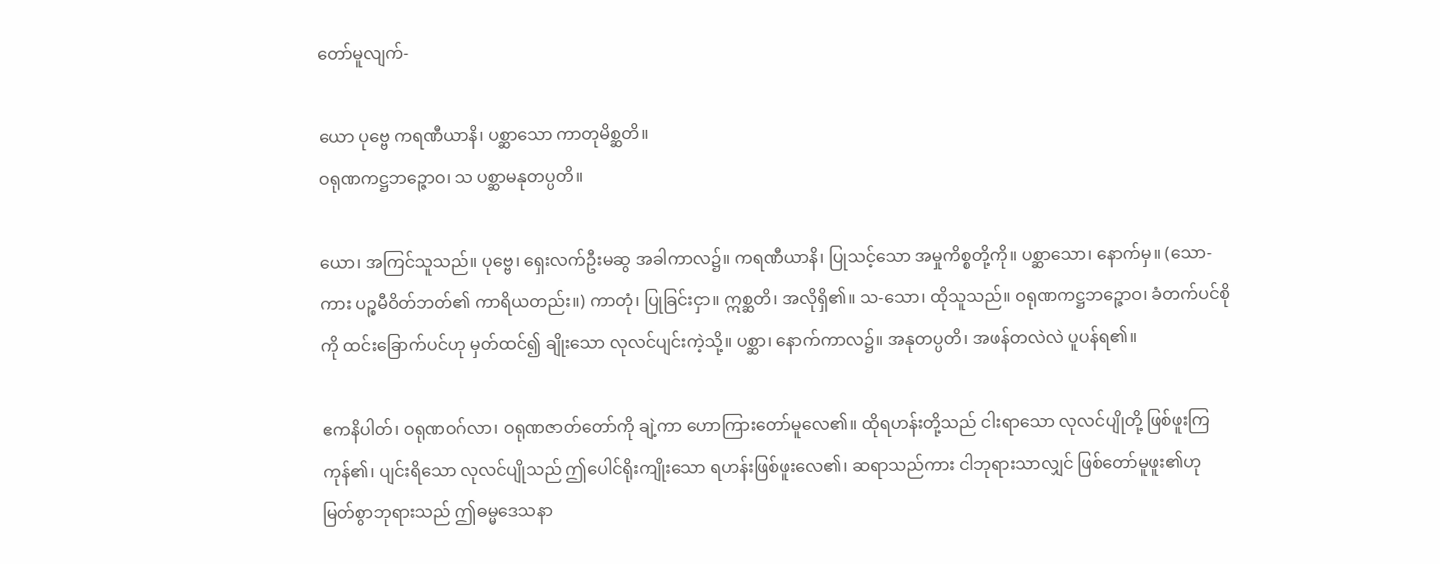တော်မူလျက်-

ယော ပုဗ္ဗေ ကရဏီယာနိ၊ ပစ္ဆာသော ကာတုမိစ္ဆတိ။
ဝရုဏကဋ္ဌဘဉ္ဇောဝ၊ သ ပစ္ဆာမနုတပ္ပတိ။

ယော၊ အကြင်သူသည်။ ပုဗ္ဗေ၊ ရှေးလက်ဦးမဆွ အခါကာလ၌။ ကရဏီယာနိ၊ ပြုသင့်သော အမှုကိစ္စတို့ကို။ ပစ္ဆာသော၊ နောက်မှ။ (သော-ကား ပဉ္စမီဝိတ်ဘတ်၏ ကာရိယတည်း။) ကာတုံ၊ ပြုခြင်းငှာ။ ဣစ္ဆတိ၊ အလိုရှိ၏။ သ-သော၊ ထိုသူသည်။ ဝရုဏကဋ္ဌဘဉ္ဇောဝ၊ ခံတက်ပင်စိုကို ထင်းခြောက်ပင်ဟု မှတ်ထင်၍ ချိုးသော လုလင်ပျင်းကဲ့သို့။ ပစ္ဆာ၊ နောက်ကာလ၌။ အနုတပ္ပတိ၊ အဖန်တလဲလဲ ပူပန်ရ၏။

ဧကနိပါတ်၊ ဝရုဏဝဂ်လာ၊ ဝရုဏဇာတ်တော်ကို ချဲ့ကာ ဟောကြားတော်မူလေ၏။ ထိုရဟန်းတို့သည် ငါးရာသော လုလင်ပျိုတို့ ဖြစ်ဖူးကြကုန်၏၊ ပျင်းရိသော လုလင်ပျိုသည် ဤပေါင်ရိုးကျိုးသော ရဟန်းဖြစ်ဖူးလေ၏၊ ဆရာသည်ကား ငါဘုရားသာလျှင် ဖြစ်တော်မူဖူး၏ဟု မြတ်စွာဘုရားသည် ဤဓမ္မဒေသနာ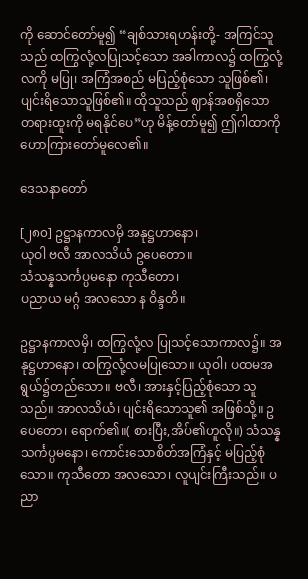ကို ဆောင်တော်မူ၍ “ချစ်သားရဟန်းတို့- အကြင်သူသည် ထကြွလုံ့လပြုသင့်သော အခါကာလ၌ ထကြွလုံ့လကို မပြု၊ အကြံအစည် မပြည့်စုံသော သူဖြစ်၏၊ ပျင်းရိသောသူဖြစ်၏။ ထိုသူသည် ဈာန်အစရှိသော တရားထူးကို မရနိုင်ပေ”ဟု မိန့်တော်မူ၍ ဤဂါထာကို ဟောကြားတော်မူလေ၏။

ဒေသနာတော်

[၂၈၀] ဥဋ္ဌာနကာလမှိ အနုဋ္ဌဟာနော၊
ယုဝါ ဗလီ အာလသိယံ ဥပေတော။
သံသန္နသင်္ကပ္ပမနော ကုသီတော၊
ပညာယ မဂ္ဂံ အလသော န ဝိန္ဒတိ။

ဥဋ္ဌာနကာလမှိ၊ ထကြွလုံ့လ ပြုသင့်သောကာလ၌။ အနုဋ္ဌဟာနော၊ ထကြွလုံ့လမပြုသော။ ယုဝါ၊ ပထမအရွယ်၌တည်သော။ ဗလီ၊ အားနှင့်ပြည့်စုံသော သူသည်။ အာလသိယံ၊ ပျင်းရိသောသူ၏ အဖြစ်သို့။ ဥပေတော၊ ရောက်၏။( စားပြီး,အိပ်၏ဟူလို။) သံသန္နသင်္ကပ္ပမနော၊ ကောင်းသောစိတ်အကြံနှင့် မပြည့်စုံသော။ ကုသီတော အလသော၊ လူပျင်းကြီးသည်။ ပညာ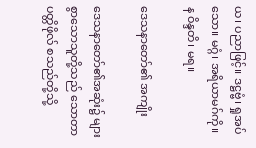ယ၊ ပညာဖြင့်။ ဒဋ္ဌဗ္ဗံ၊ ရှုအပ်သော။ မဂ္ဂံ၊ အရိယာမဂ်ကို။ န ဝိန္ဒတိ၊ မရ။

ဒေသနာတော်၏ အကျိုး

ဒေသနာတော်၏အဆုံး၌ များစွာသောသူတို့သည် သောတာပတ္တိဖိုလ် စသည်တို့သို့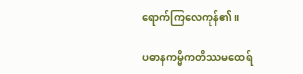ရောက်ကြလေကုန်၏။

ပဓာနကမ္မိကတိဿမထေရ်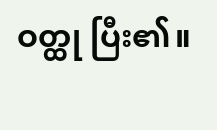ဝတ္ထု ပြီး၏။